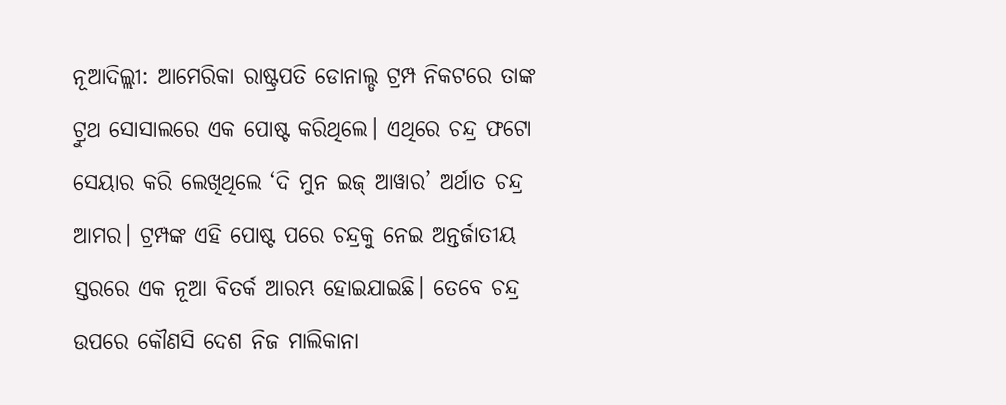ନୂଆଦିଲ୍ଲୀ: ଆମେରିକା ରାଷ୍ଟ୍ରପତି ଡୋନାଲ୍ଡ ଟ୍ରମ୍ପ ନିକଟରେ ତାଙ୍କ ଟ୍ରୁଥ ସୋସାଲରେ ଏକ ପୋଷ୍ଟ କରିଥିଲେ। ଏଥିରେ ଚନ୍ଦ୍ର ଫଟୋ ସେୟାର କରି ଲେଖିଥିଲେ ‘ଦି ମୁନ ଇଜ୍ ଆୱାର’ ଅର୍ଥାତ ଚନ୍ଦ୍ର ଆମର। ଟ୍ରମ୍ପଙ୍କ ଏହି ପୋଷ୍ଟ ପରେ ଚନ୍ଦ୍ରକୁ ନେଇ ଅନ୍ତର୍ଜାତୀୟ ସ୍ତରରେ ଏକ ନୂଆ ବିତର୍କ ଆରମ୍ଭ ହୋଇଯାଇଛି। ତେବେ ଚନ୍ଦ୍ର ଉପରେ କୌଣସି ଦେଶ ନିଜ ମାଲିକାନା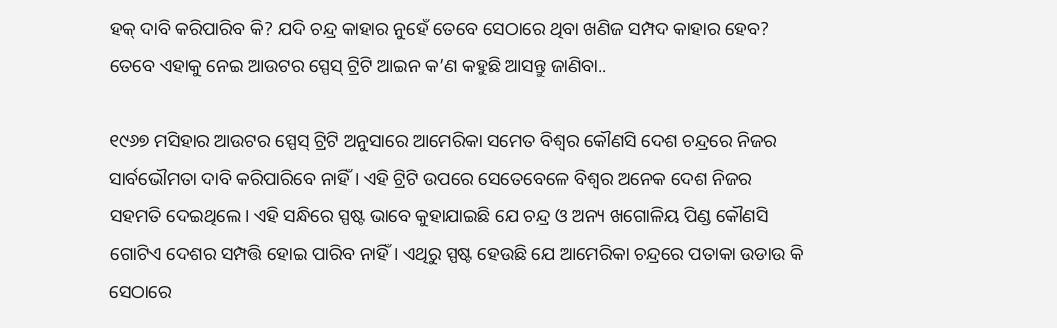ହକ୍ ଦାବି କରିପାରିବ କି? ଯଦି ଚନ୍ଦ୍ର କାହାର ନୁହେଁ ତେବେ ସେଠାରେ ଥିବା ଖଣିଜ ସମ୍ପଦ କାହାର ହେବ? ତେବେ ଏହାକୁ ନେଇ ଆଉଟର ସ୍ପେସ୍ ଟ୍ରିଟି ଆଇନ କ’ଣ କହୁଛି ଆସନ୍ତୁ ଜାଣିବା..

୧୯୬୭ ମସିହାର ଆଉଟର ସ୍ପେସ୍ ଟ୍ରିଟି ଅନୁସାରେ ଆମେରିକା ସମେତ ବିଶ୍ୱର କୌଣସି ଦେଶ ଚନ୍ଦ୍ରରେ ନିଜର ସାର୍ବଭୌମତା ଦାବି କରିପାରିବେ ନାହିଁ। ଏହି ଟ୍ରିଟି ଉପରେ ସେତେବେଳେ ବିଶ୍ୱର ଅନେକ ଦେଶ ନିଜର ସହମତି ଦେଇଥିଲେ। ଏହି ସନ୍ଧିରେ ସ୍ପଷ୍ଟ ଭାବେ କୁହାଯାଇଛି ଯେ ଚନ୍ଦ୍ର ଓ ଅନ୍ୟ ଖଗୋଳିୟ ପିଣ୍ଡ କୌଣସି ଗୋଟିଏ ଦେଶର ସମ୍ପତ୍ତି ହୋଇ ପାରିବ ନାହିଁ। ଏଥିରୁ ସ୍ପଷ୍ଟ ହେଉଛି ଯେ ଆମେରିକା ଚନ୍ଦ୍ରରେ ପତାକା ଉଡାଉ କି ସେଠାରେ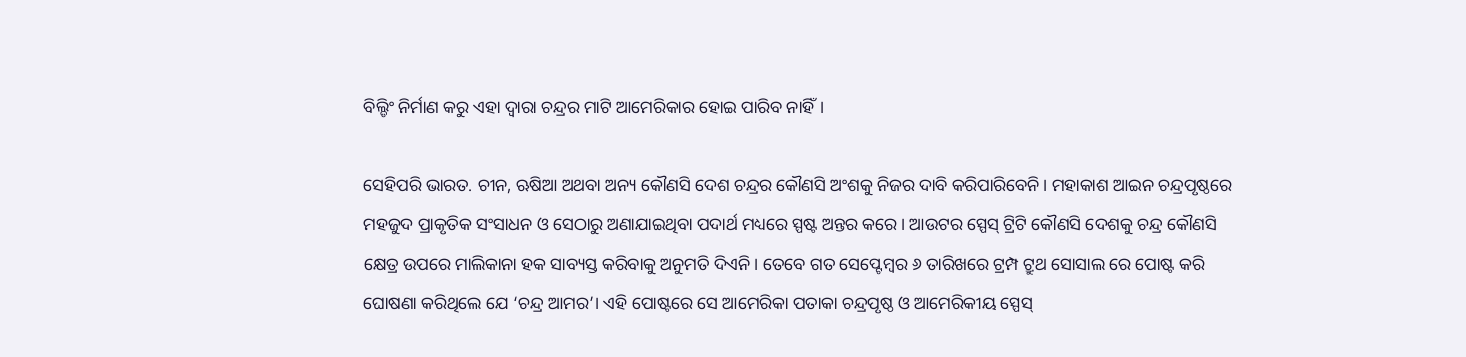ବିଲ୍ଡିଂ ନିର୍ମାଣ କରୁ ଏହା ଦ୍ୱାରା ଚନ୍ଦ୍ରର ମାଟି ଆମେରିକାର ହୋଇ ପାରିବ ନାହିଁ।

ସେହିପରି ଭାରତ. ଚୀନ, ଋଷିଆ ଅଥବା ଅନ୍ୟ କୌଣସି ଦେଶ ଚନ୍ଦ୍ରର କୌଣସି ଅଂଶକୁ ନିଜର ଦାବି କରିପାରିବେନି। ମହାକାଶ ଆଇନ ଚନ୍ଦ୍ରପୃଷ୍ଠରେ ମହଜୁଦ ପ୍ରାକୃତିକ ସଂସାଧନ ଓ ସେଠାରୁ ଅଣାଯାଇଥିବା ପଦାର୍ଥ ମଧ୍ୟରେ ସ୍ପଷ୍ଟ ଅନ୍ତର କରେ। ଆଉଟର ସ୍ପେସ୍ ଟ୍ରିଟି କୌଣସି ଦେଶକୁ ଚନ୍ଦ୍ର କୌଣସି କ୍ଷେତ୍ର ଉପରେ ମାଲିକାନା ହକ ସାବ୍ୟସ୍ତ କରିବାକୁ ଅନୁମତି ଦିଏନି। ତେବେ ଗତ ସେପ୍ଟେମ୍ବର ୬ ତାରିଖରେ ଟ୍ରମ୍ପ ଟ୍ରୁଥ ସୋସାଲ ରେ ପୋଷ୍ଟ କରି ଘୋଷଣା କରିଥିଲେ ଯେ ‘ଚନ୍ଦ୍ର ଆମର’। ଏହି ପୋଷ୍ଟରେ ସେ ଆମେରିକା ପତାକା ଚନ୍ଦ୍ରପୃଷ୍ଠ ଓ ଆମେରିକୀୟ ସ୍ପେସ୍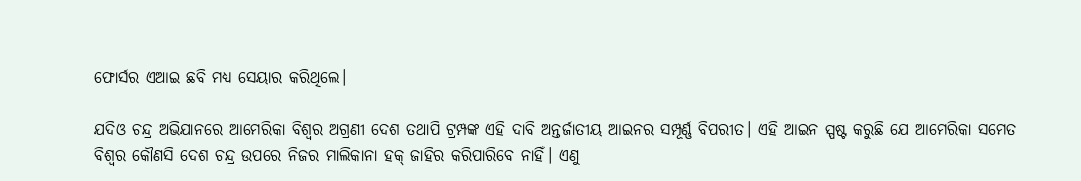ଫୋର୍ସର ଏଆଇ ଛବି ମଧ୍ୟ ସେୟାର କରିଥିଲେ।

ଯଦିଓ ଚନ୍ଦ୍ର ଅଭିଯାନରେ ଆମେରିକା ବିଶ୍ୱର ଅଗ୍ରଣୀ ଦେଶ ତଥାପି ଟ୍ରମ୍ପଙ୍କ ଏହି ଦାବି ଅନ୍ତର୍ଜାତୀୟ ଆଇନର ସମ୍ପୂର୍ଣ୍ଣ ବିପରୀତ। ଏହି ଆଇନ ସ୍ପଷ୍ଟ କରୁଛି ଯେ ଆମେରିକା ସମେତ ବିଶ୍ୱର କୌଣସି ଦେଶ ଚନ୍ଦ୍ର ଉପରେ ନିଜର ମାଲିକାନା ହକ୍ ଜାହିର କରିପାରିବେ ନାହିଁ। ଏଣୁ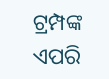ଟ୍ରମ୍ପଙ୍କ ଏପରି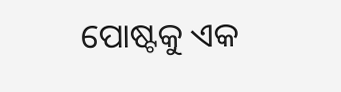ପୋଷ୍ଟକୁ ଏକ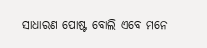ସାଧାରଣ ପୋଷ୍ଟ ବୋଲି ଏବେ ମନେ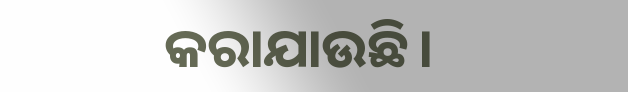କରାଯାଉଛି।